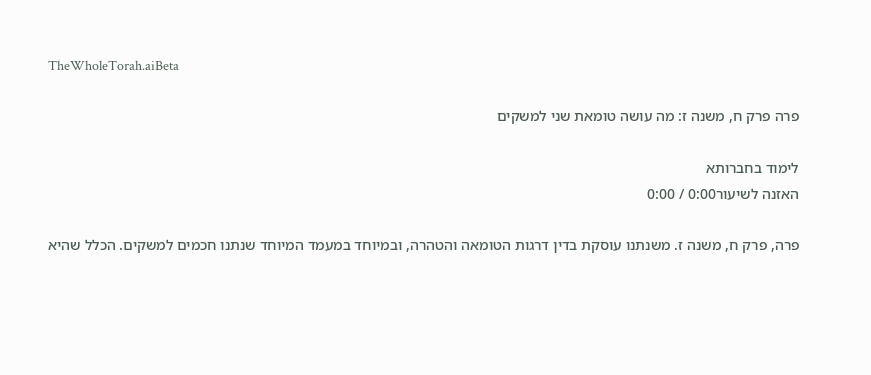TheWholeTorah.aiBeta

פרה פרק ח, משנה ז: מה עושה טומאת שני למשקים

לימוד בחברותא
האזנה לשיעור0:00 / 0:00

פרה, פרק ח, משנה ז. משנתנו עוסקת בדין דרגות הטומאה והטהרה, ובמיוחד במעמד המיוחד שנתנו חכמים למשקים. הכלל שהיא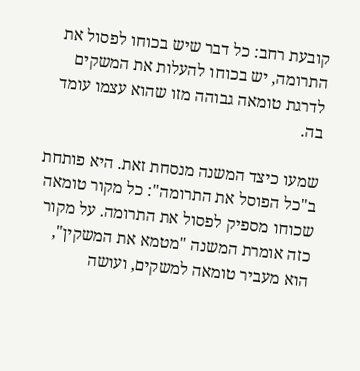קובעת רחב: כל דבר שיש בכוחו לפסול את התרומה, יש בכוחו להעלות את המשקים לדרגת טומאה גבוהה מזו שהוא עצמו עומד בה.

שמעו כיצד המשנה מנסחת זאת. היא פותחת ב"כל הפוסל את התרומה": כל מקור טומאה שכוחו מספיק לפסול את התרומה. על מקור כזה אומרת המשנה "מטמא את המשקין", הוא מעביר טומאה למשקים, ועושה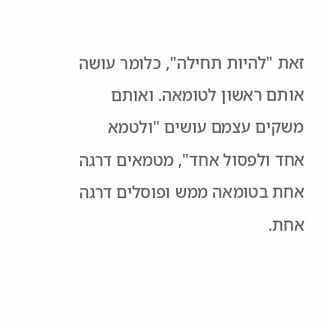זאת "להיות תחילה", כלומר עושה אותם ראשון לטומאה. ואותם משקים עצמם עושים "ולטמא אחד ולפסול אחד", מטמאים דרגה אחת בטומאה ממש ופוסלים דרגה אחת.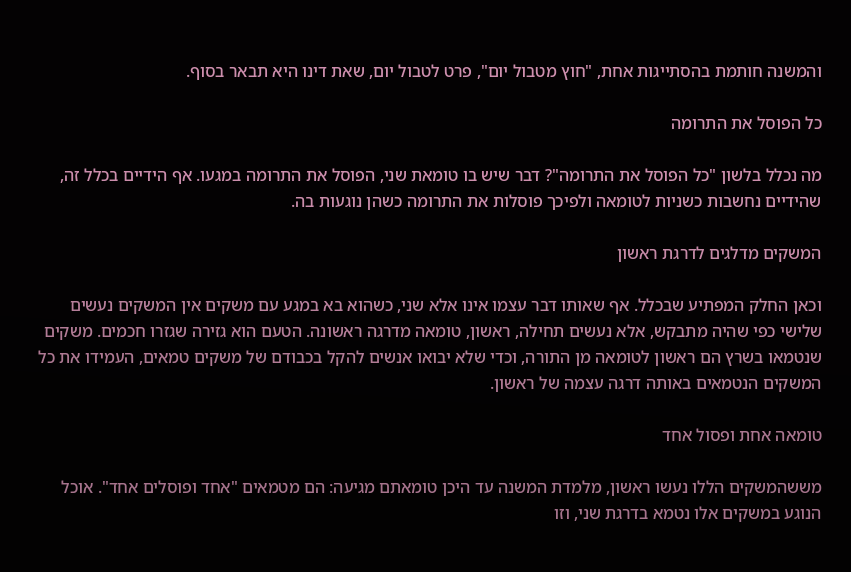והמשנה חותמת בהסתייגות אחת, "חוץ מטבול יום", פרט לטבול יום, שאת דינו היא תבאר בסוף.

כל הפוסל את התרומה

מה נכלל בלשון "כל הפוסל את התרומה"? דבר שיש בו טומאת שני, הפוסל את התרומה במגעו. אף הידיים בכלל זה, שהידיים נחשבות כשניות לטומאה ולפיכך פוסלות את התרומה כשהן נוגעות בה.

המשקים מדלגים לדרגת ראשון

וכאן החלק המפתיע שבכלל. אף שאותו דבר עצמו אינו אלא שני, כשהוא בא במגע עם משקים אין המשקים נעשים שלישי כפי שהיה מתבקש, אלא נעשים תחילה, ראשון, טומאה מדרגה ראשונה. הטעם הוא גזירה שגזרו חכמים. משקים שנטמאו בשרץ הם ראשון לטומאה מן התורה, וכדי שלא יבואו אנשים להקל בכבודם של משקים טמאים, העמידו את כל המשקים הנטמאים באותה דרגה עצמה של ראשון.

טומאה אחת ופסול אחד

מששהמשקים הללו נעשו ראשון, מלמדת המשנה עד היכן טומאתם מגיעה: הם מטמאים "אחד ופוסלים אחד". אוכל הנוגע במשקים אלו נטמא בדרגת שני, וזו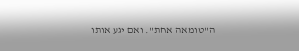ה"טומאה אחת". ואם יגע אותו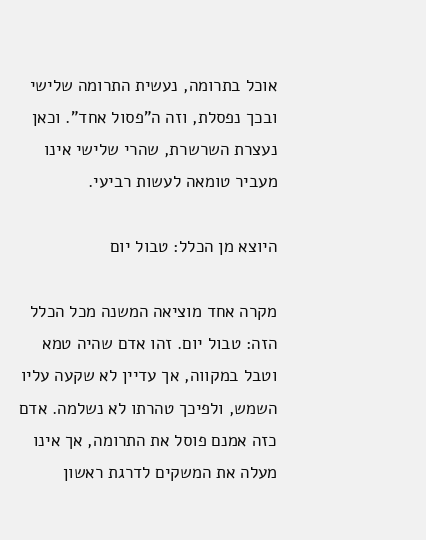אוכל בתרומה, נעשית התרומה שלישי ובכך נפסלת, וזה ה"פסול אחד". וכאן נעצרת השרשרת, שהרי שלישי אינו מעביר טומאה לעשות רביעי.

היוצא מן הכלל: טבול יום

מקרה אחד מוציאה המשנה מכל הכלל הזה: טבול יום. זהו אדם שהיה טמא וטבל במקווה, אך עדיין לא שקעה עליו השמש, ולפיכך טהרתו לא נשלמה. אדם כזה אמנם פוסל את התרומה, אך אינו מעלה את המשקים לדרגת ראשון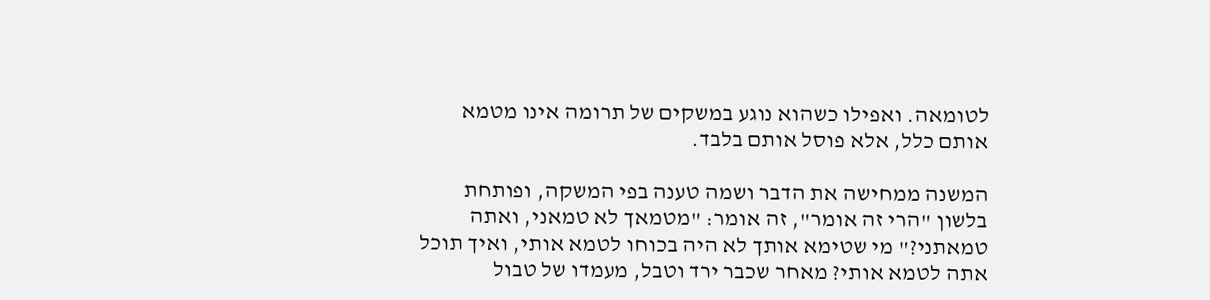לטומאה. ואפילו כשהוא נוגע במשקים של תרומה אינו מטמא אותם כלל, אלא פוסל אותם בלבד.

המשנה ממחישה את הדבר ושמה טענה בפי המשקה, ופותחת בלשון "הרי זה אומר", זה אומר: "מטמאך לא טמאני, ואתה טמאתני?" מי שטימא אותך לא היה בכוחו לטמא אותי, ואיך תוכל אתה לטמא אותי? מאחר שכבר ירד וטבל, מעמדו של טבול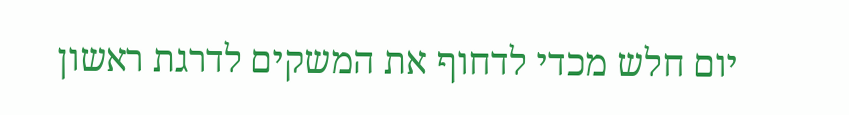יום חלש מכדי לדחוף את המשקים לדרגת ראשון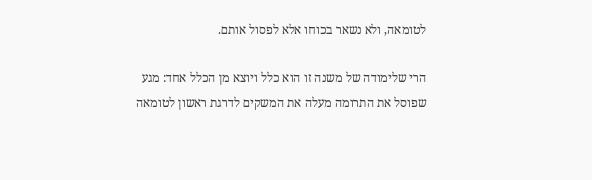לטומאה, ולא נשאר בכוחו אלא לפסול אותם.

הרי שלימודה של משנה זו הוא כלל ויוצא מן הכלל אחד: מגע שפוסל את התרומה מעלה את המשקים לדרגת ראשון לטומאה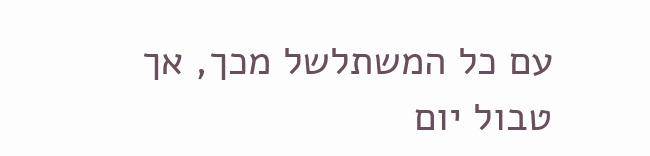עם כל המשתלשל מכך, אך טבול יום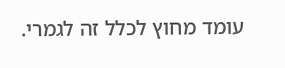עומד מחוץ לכלל זה לגמרי.